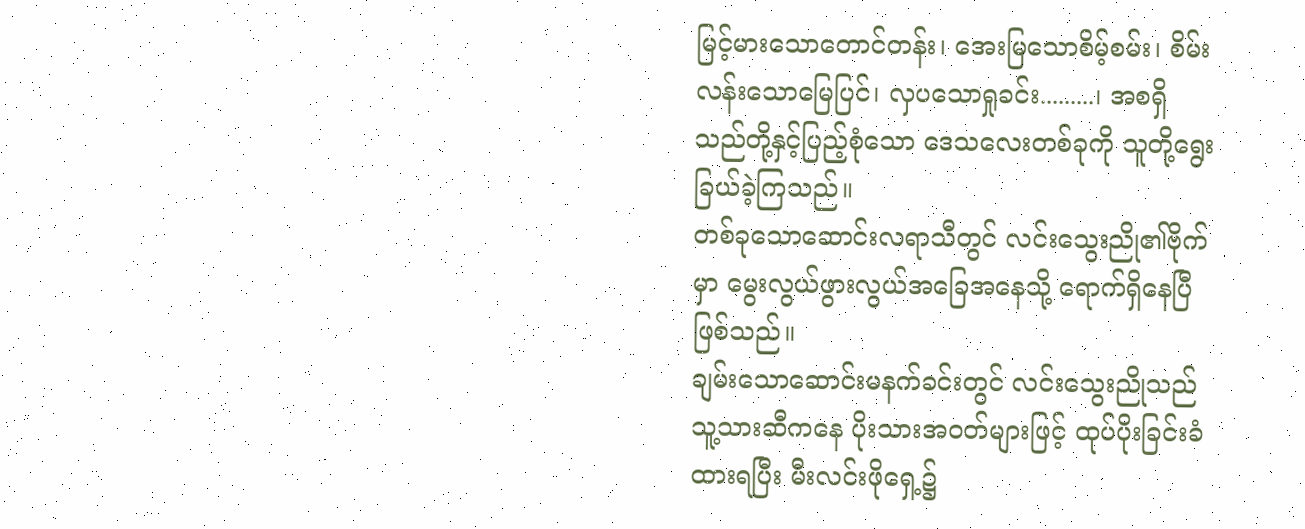မြင့်မားသောတောင်တန်း၊ အေးမြသောစိမ့်စမ်း၊ စိမ်းလန်းသောမြေပြင်၊ လှပသောရှုခင်း.........၊ အစရှိသည်တို့နှင့်ပြည့်စုံသော ဒေသလေးတစ်ခုကို သူတို့ရွေးခြယ်ခဲ့ကြသည်။
တစ်ခုသောဆောင်းလရာသီတွင် လင်းသွေးညို၏ဗိုက်မှာ မွေးလွယ်ဖွားလွယ်အခြေအနေသို့ ရောက်ရှိနေပြီဖြစ်သည်။
ချမ်းသောဆောင်းမနက်ခင်းတွင် လင်းသွေးညိုသည် သူ့သားဆီကနေ ပိုးသားအဝတ်များဖြင့် ထုပ်ပိုးခြင်းခံထားရပြီး မီးလင်းဖိုရှေ့၌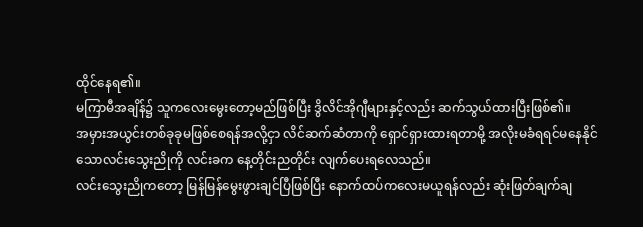ထိုင်နေရ၏။
မကြာမီအချိန်၌ သူကလေးမွေးတော့မည်ဖြစ်ပြီး ဒွိလိင်အိုဂျီများနှင့်လည်း ဆက်သွယ်ထားပြီးဖြစ်၏။
အမှားအယွင်းတစ်ခုခုမဖြစ်စေရန်အလို့ငှာ လိင်ဆက်ဆံတာကို ရှောင်ရှားထားရတာမို့ အလိုးမခံရရင်မနေနိုင်သောလင်းသွေးညိုကို လင်းခက နေ့တိုင်းညတိုင်း လျက်ပေးရလေသည်။
လင်းသွေးညိုကတော့ မြန်မြန်မွေးဖွားချင်ပြီဖြစ်ပြီး နောက်ထပ်ကလေးမယူရန်လည်း ဆုံးဖြတ်ချက်ချ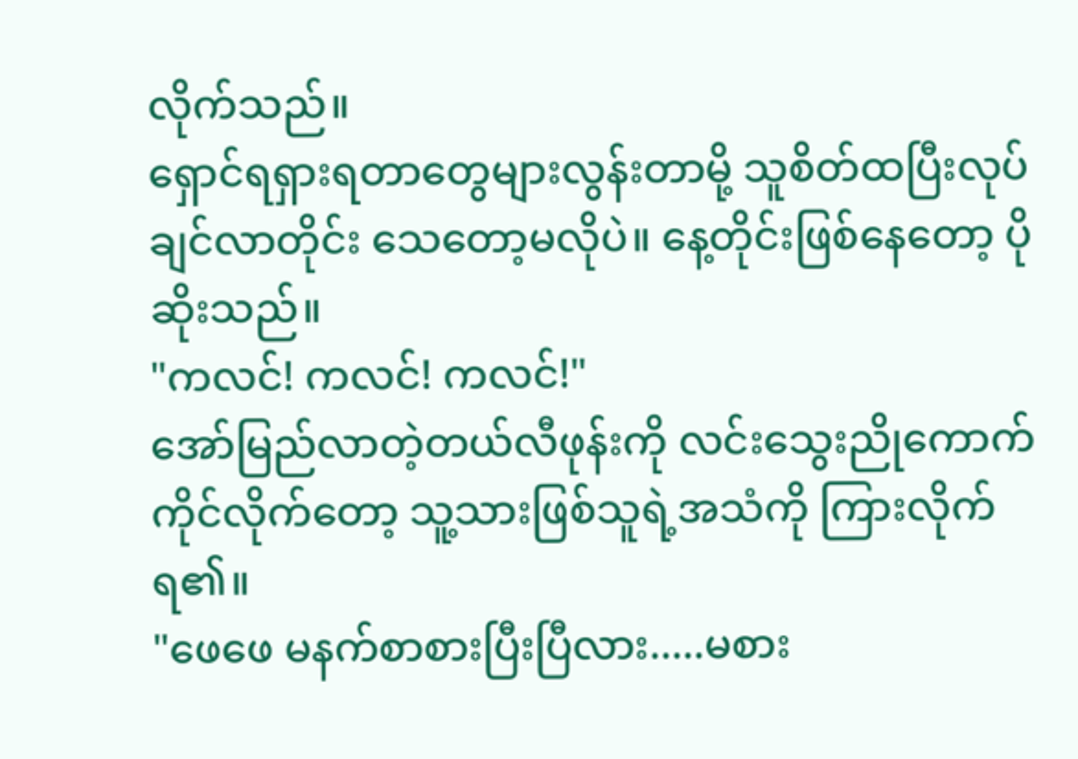လိုက်သည်။
ရှောင်ရရှားရတာတွေများလွန်းတာမို့ သူစိတ်ထပြီးလုပ်ချင်လာတိုင်း သေတော့မလိုပဲ။ နေ့တိုင်းဖြစ်နေတော့ ပိုဆိုးသည်။
"ကလင်! ကလင်! ကလင်!"
အော်မြည်လာတဲ့တယ်လီဖုန်းကို လင်းသွေးညိုကောက်ကိုင်လိုက်တော့ သူ့သားဖြစ်သူရဲ့အသံကို ကြားလိုက်ရ၏။
"ဖေဖေ မနက်စာစားပြီးပြီလား.....မစား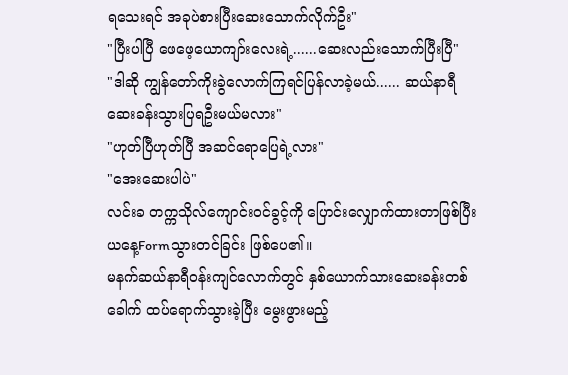ရသေးရင် အခုပဲစားပြီးဆေးသောက်လိုက်ဦး"
"ပြီးပါပြီ ဖေဖေ့ယောကျာ်းလေးရဲ့......ဆေးလည်းသောက်ပြီးပြီ"
"ဒါဆို ကျွန်တော်ကိုးခွဲလောက်ကြရင်ပြန်လာခဲ့မယ်...... ဆယ်နာရီ ဆေးခန်းသွားပြရဦးမယ်မလား"
"ဟုတ်ပြီဟုတ်ပြီ အဆင်ရောပြေရဲ့လား"
"အေးဆေးပါပဲ"
လင်းခ တက္ကသိုလ်ကျောင်းဝင်ခွင့်ကို ပြောင်းလျှောက်ထားတာဖြစ်ပြီး ယနေ့Formသွားတင်ခြင်း ဖြစ်ပေ၏။
မနက်ဆယ်နာရီဝန်းကျင်လောက်တွင် နှစ်ယောက်သားဆေးခန်းတစ်ခေါက် ထပ်ရောက်သွားခဲ့ပြီး မွေးဖွားမည့်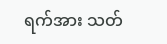ရက်အား သတ်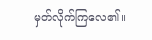မှတ်လိုက်ကြလေ၏။